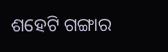ଶହେଟି ଗଙ୍ଗାର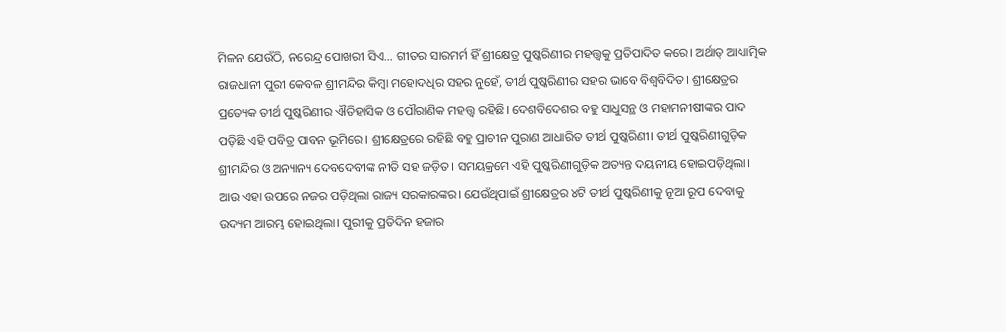ମିଳନ ଯେଉଁଠି, ନରେନ୍ଦ୍ର ପୋଖରୀ ସିଏ… ଗୀତର ସାରମର୍ମ ହିଁ ଶ୍ରୀକ୍ଷେତ୍ର ପୁଷ୍କରିଣୀର ମହତ୍ତ୍ବକୁ ପ୍ରତିପାଦିତ କରେ। ଅର୍ଥାତ୍ ଆଧ୍ୟାତ୍ମିକ ରାଜଧାନୀ ପୁରୀ କେବଳ ଶ୍ରୀମନ୍ଦିର କିମ୍ବା ମହୋଦଧିର ସହର ନୁହେଁ, ତୀର୍ଥ ପୁଷ୍କରିଣୀର ସହର ଭାବେ ବିଶ୍ବବିଦିତ। ଶ୍ରୀକ୍ଷେତ୍ରର ପ୍ରତ୍ୟେକ ତୀର୍ଥ ପୁଷ୍କରିଣୀର ଐତିହାସିକ ଓ ପୌରାଣିକ ମହତ୍ତ୍ବ ରହିଛି। ଦେଶବିଦେଶର ବହୁ ସାଧୁସନ୍ଥ ଓ ମହାମନୀଷୀଙ୍କର ପାଦ ପଡ଼ିଛି ଏହି ପବିତ୍ର ପାବନ ଭୂମିରେ। ଶ୍ରୀକ୍ଷେତ୍ରରେ ରହିଛି ବହୁ ପ୍ରାଚୀନ ପୁରାଣ ଆଧାରିତ ତୀର୍ଥ ପୁଷ୍କରିଣୀ। ତୀର୍ଥ ପୁଷ୍କରିଣୀଗୁଡ଼ିକ ଶ୍ରୀମନ୍ଦିର ଓ ଅନ୍ୟାନ୍ୟ ଦେବଦେବୀଙ୍କ ନୀତି ସହ ଜଡ଼ିତ। ସମୟକ୍ରମେ ଏହି ପୁଷ୍କରିଣୀଗୁଡ଼ିକ ଅତ୍ୟନ୍ତ ଦୟନୀୟ ହୋଇପଡ଼ିଥିଲା। ଆଉ ଏହା ଉପରେ ନଜର ପଡ଼ିଥିଲା ରାଜ୍ୟ ସରକାରଙ୍କର। ଯେଉଁଥିପାଇଁ ଶ୍ରୀକ୍ଷେତ୍ରର ୪ଟି ତୀର୍ଥ ପୁଷ୍କରିଣୀକୁ ନୂଆ ରୂପ ଦେବାକୁ ଉଦ୍ୟମ ଆରମ୍ଭ ହୋଇଥିଲା। ପୁରୀକୁ ପ୍ରତିଦିନ ହଜାର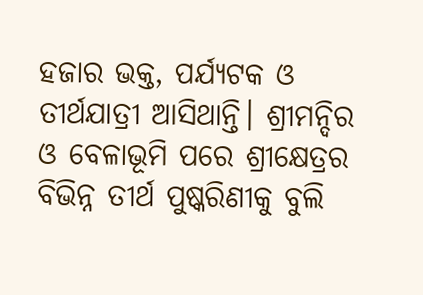ହଜାର ଭକ୍ତ, ପର୍ଯ୍ୟଟକ ଓ ତୀର୍ଥଯାତ୍ରୀ ଆସିଥାନ୍ତି। ଶ୍ରୀମନ୍ଦିର ଓ ବେଳାଭୂମି ପରେ ଶ୍ରୀକ୍ଷେତ୍ରର ବିଭିନ୍ନ ତୀର୍ଥ ପୁଷ୍କରିଣୀକୁ ବୁଲି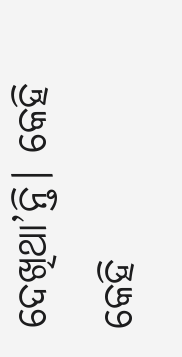ଦେଖିଥା’ନ୍ତି। କେହି କେହି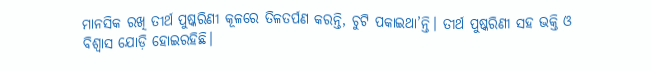ମାନସିକ ରଖି ତୀର୍ଥ ପୁଷ୍କରିଣୀ କୂଳରେ ତିଳତର୍ପଣ କରନ୍ତି, ଚୁଟି ପକାଇଥା’ନ୍ତି। ତୀର୍ଥ ପୁଷ୍କରିଣୀ ସହ ଭକ୍ତି ଓ ବିଶ୍ୱାସ ଯୋଡ଼ି ହୋଇରହିଛି।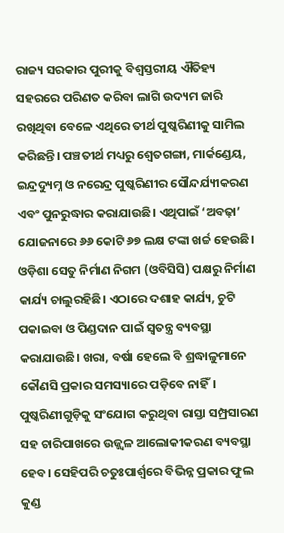ରାଜ୍ୟ ସରକାର ପୁରୀକୁ ବିଶ୍ୱସ୍ତରୀୟ ଐତିହ୍ୟ ସହରରେ ପରିଣତ କରିବା ଲାଗି ଉଦ୍ୟମ ଜାରି ରଖିଥିବା ବେଳେ ଏଥିରେ ତୀର୍ଥ ପୁଷ୍କରିଣୀକୁ ସାମିଲ କରିଛନ୍ତି। ପଞ୍ଚତୀର୍ଥ ମଧ୍ୟରୁ ଶ୍ୱେତଗଙ୍ଗା, ମାର୍କଣ୍ଡେୟ, ଇନ୍ଦ୍ରଦ୍ୟୁମ୍ନ ଓ ନରେନ୍ଦ୍ର ପୁଷ୍କରିଣୀର ସୌନ୍ଦର୍ଯ୍ୟୀକରଣ ଏବଂ ପୁନରୁଦ୍ଧାର କରାଯାଉଛି। ଏଥିପାଇଁ ‘ଅବଢ଼ା’ ଯୋଜନାରେ ୬୬ କୋଟି ୬୭ ଲକ୍ଷ ଟଙ୍କା ଖର୍ଚ୍ଚ ହେଉଛି। ଓଡ଼ିଶା ସେତୁ ନିର୍ମାଣ ନିଗମ (ଓବିସିସି) ପକ୍ଷରୁ ନିର୍ମାଣ କାର୍ଯ୍ୟ ଚାଲୁରହିଛି। ଏଠାରେ ଦଶାହ କାର୍ଯ୍ୟ, ଚୁଟି ପକାଇବା ଓ ପିଣ୍ଡଦାନ ପାଇଁ ସ୍ବତନ୍ତ୍ର ବ୍ୟବସ୍ଥା କରାଯାଉଛି। ଖରା, ବର୍ଷା ହେଲେ ବି ଶ୍ରଦ୍ଧାଳୁମାନେ କୌଣସି ପ୍ରକାର ସମସ୍ୟାରେ ପଡ଼ିବେ ନାହିଁ। ପୁଷ୍କରିଣୀଗୁଡ଼ିକୁ ସଂଯୋଗ କରୁଥିବା ରାସ୍ତା ସମ୍ପ୍ରସାରଣ ସହ ଚାରିପାଖରେ ଉଜ୍ଜ୍ବଳ ଆଲୋକୀକରଣ ବ୍ୟବସ୍ଥା ହେବ। ସେହିପରି ଚତୁଃପାର୍ଶ୍ବରେ ବିଭିନ୍ନ ପ୍ରକାର ଫୁଲ କୁଣ୍ଡ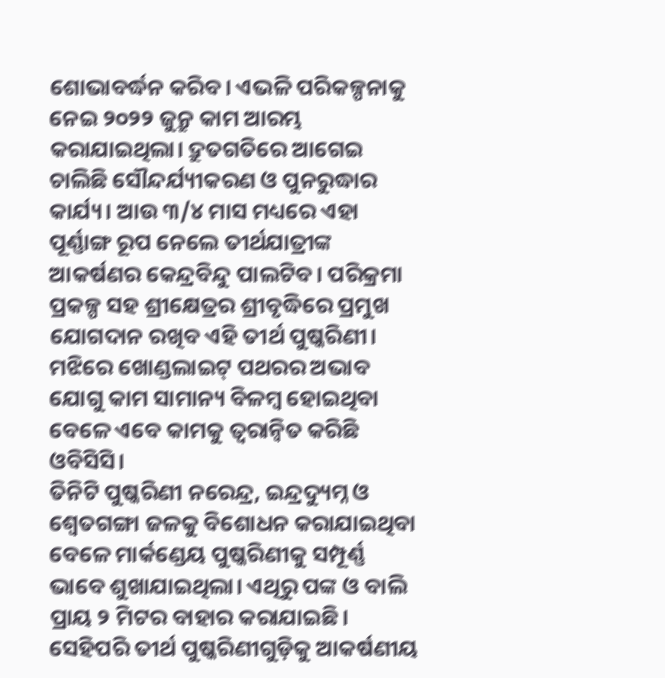ଶୋଭାବର୍ଦ୍ଧନ କରିବ। ଏଭଳି ପରିକଳ୍ପନାକୁ ନେଇ ୨୦୨୨ ଜୁନ୍ରୁ କାମ ଆରମ୍ଭ କରାଯାଇଥିଲା। ଦ୍ରୁତଗତିରେ ଆଗେଇ ଚାଲିଛି ସୌନ୍ଦର୍ଯ୍ୟୀକରଣ ଓ ପୁନରୁଦ୍ଧାର କାର୍ଯ୍ୟ। ଆଉ ୩/୪ ମାସ ମଧ୍ୟରେ ଏହା ପୂର୍ଣ୍ଣାଙ୍ଗ ରୂପ ନେଲେ ତୀର୍ଥଯାତ୍ରୀଙ୍କ ଆକର୍ଷଣର କେନ୍ଦ୍ରବିନ୍ଦୁ ପାଲଟିବ। ପରିକ୍ରମା ପ୍ରକଳ୍ପ ସହ ଶ୍ରୀକ୍ଷେତ୍ରର ଶ୍ରୀବୃଦ୍ଧିରେ ପ୍ରମୁଖ ଯୋଗଦାନ ରଖିବ ଏହି ତୀର୍ଥ ପୁଷ୍କରିଣୀ। ମଝିରେ ଖୋଣ୍ଡଲାଇଟ୍ ପଥରର ଅଭାବ ଯୋଗୁ କାମ ସାମାନ୍ୟ ବିଳମ୍ବ ହୋଇଥିବା ବେଳେ ଏବେ କାମକୁ ତ୍ୱରାନ୍ୱିତ କରିଛି ଓବିସିସି।
ତିନିଟି ପୁଷ୍କରିଣୀ ନରେନ୍ଦ୍ର, ଇନ୍ଦ୍ରଦ୍ୟୁମ୍ନ ଓ ଶ୍ୱେତଗଙ୍ଗା ଜଳକୁ ବିଶୋଧନ କରାଯାଇଥିବା ବେଳେ ମାର୍କଣ୍ଡେୟ ପୁଷ୍କରିଣୀକୁ ସମ୍ପୂର୍ଣ୍ଣ ଭାବେ ଶୁଖାଯାଇଥିଲା। ଏଥିରୁ ପଙ୍କ ଓ ବାଲି ପ୍ରାୟ ୨ ମିଟର ବାହାର କରାଯାଇଛି। ସେହିପରି ତୀର୍ଥ ପୁଷ୍କରିଣୀଗୁଡ଼ିକୁ ଆକର୍ଷଣୀୟ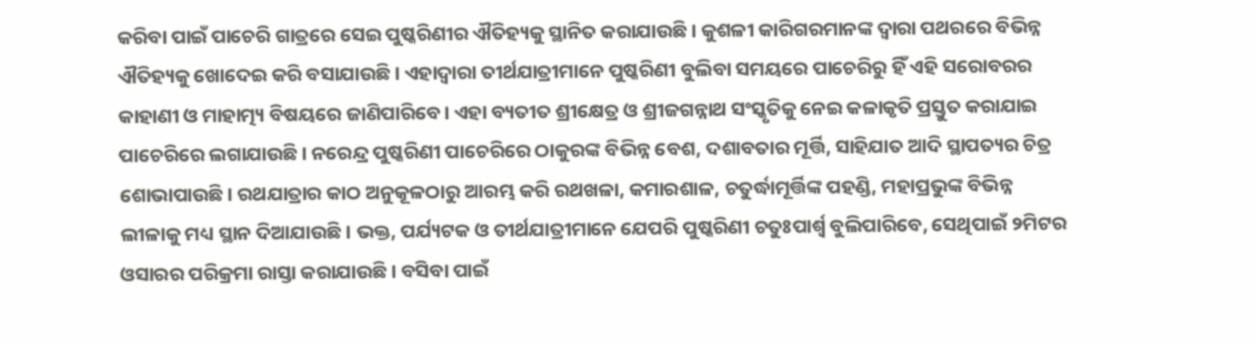କରିବା ପାଇଁ ପାଚେରି ଗାତ୍ରରେ ସେଇ ପୁଷ୍କରିଣୀର ଐତିହ୍ୟକୁ ସ୍ଥାନିତ କରାଯାଉଛି। କୁଶଳୀ କାରିଗରମାନଙ୍କ ଦ୍ୱାରା ପଥରରେ ବିଭିନ୍ନ ଐତିହ୍ୟକୁ ଖୋଦେଇ କରି ବସାଯାଉଛି। ଏହାଦ୍ୱାରା ତୀର୍ଥଯାତ୍ରୀମାନେ ପୁଷ୍କରିଣୀ ବୁଲିବା ସମୟରେ ପାଚେରିରୁ ହିଁ ଏହି ସରୋବରର କାହାଣୀ ଓ ମାହାତ୍ମ୍ୟ ବିଷୟରେ ଜାଣିପାରିବେ। ଏହା ବ୍ୟତୀତ ଶ୍ରୀକ୍ଷେତ୍ର ଓ ଶ୍ରୀଜଗନ୍ନାଥ ସଂସ୍କୃତିକୁ ନେଇ କଳାକୃତି ପ୍ରସ୍ତୁତ କରାଯାଇ ପାଚେରିରେ ଲଗାଯାଉଛି। ନରେନ୍ଦ୍ର ପୁଷ୍କରିଣୀ ପାଚେରିରେ ଠାକୁରଙ୍କ ବିଭିନ୍ନ ବେଶ, ଦଶାବତାର ମୂର୍ତ୍ତି, ସାହିଯାତ ଆଦି ସ୍ଥାପତ୍ୟର ଚିତ୍ର ଶୋଭାପାଉଛି। ରଥଯାତ୍ରାର କାଠ ଅନୁକୂଳଠାରୁ ଆରମ୍ଭ କରି ରଥଖଳା, କମାରଶାଳ, ଚତୁର୍ଦ୍ଧାମୂର୍ତ୍ତିଙ୍କ ପହଣ୍ଡି, ମହାପ୍ରଭୁଙ୍କ ବିଭିନ୍ନ ଲୀଳାକୁ ମଧ୍ୟ ସ୍ଥାନ ଦିଆଯାଉଛି। ଭକ୍ତ, ପର୍ଯ୍ୟଟକ ଓ ତୀର୍ଥଯାତ୍ରୀମାନେ ଯେପରି ପୁଷ୍କରିଣୀ ଚତୁଃପାର୍ଶ୍ୱ ବୁଲିପାରିବେ, ସେଥିପାଇଁ ୨ମିଟର ଓସାରର ପରିକ୍ରମା ରାସ୍ତା କରାଯାଉଛି। ବସିବା ପାଇଁ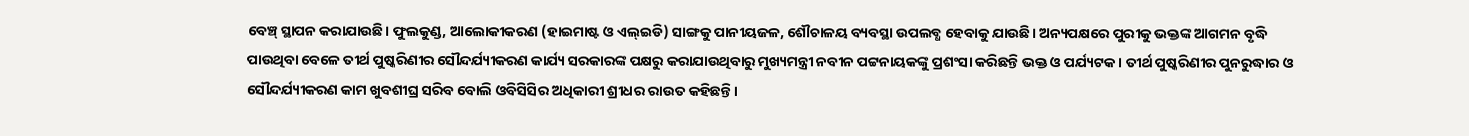ବେଞ୍ଚ୍ ସ୍ଥାପନ କରାଯାଉଛି। ଫୁଲକୁଣ୍ଡ, ଆଲୋକୀକରଣ (ହାଇମାଷ୍ଟ ଓ ଏଲ୍ଇଡି) ସାଙ୍ଗକୁ ପାନୀୟଜଳ, ଶୌଚାଳୟ ବ୍ୟବସ୍ଥା ଉପଲବ୍ଧ ହେବାକୁ ଯାଉଛି। ଅନ୍ୟପକ୍ଷରେ ପୁରୀକୁ ଭକ୍ତଙ୍କ ଆଗମନ ବୃଦ୍ଧି ପାଉଥିବା ବେଳେ ତୀର୍ଥ ପୁଷ୍କରିଣୀର ସୌନ୍ଦର୍ଯ୍ୟୀକରଣ କାର୍ଯ୍ୟ ସରକାରଙ୍କ ପକ୍ଷରୁ କରାଯାଉଥିବାରୁ ମୁଖ୍ୟମନ୍ତ୍ରୀ ନବୀନ ପଟ୍ଟନାୟକଙ୍କୁ ପ୍ରଶଂସା କରିଛନ୍ତି ଭକ୍ତ ଓ ପର୍ଯ୍ୟଟକ। ତୀର୍ଥ ପୁଷ୍କରିଣୀର ପୁନରୁଦ୍ଧାର ଓ ସୌନ୍ଦର୍ଯ୍ୟୀକରଣ କାମ ଖୁବଶୀଘ୍ର ସରିବ ବୋଲି ଓବିସିସିର ଅଧିକାରୀ ଶ୍ରୀଧର ରାଉତ କହିଛନ୍ତି।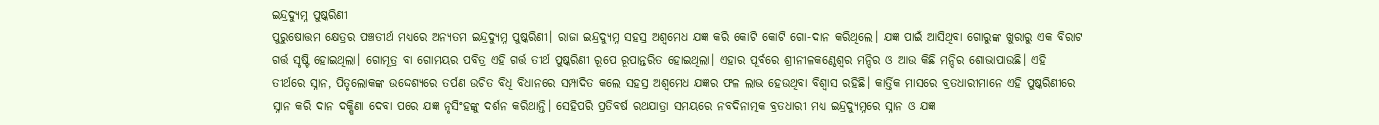ଇନ୍ଦ୍ରଦ୍ୟୁମ୍ନ ପୁଷ୍କରିଣୀ
ପୁରୁଷୋତ୍ତମ କ୍ଷେତ୍ରର ପଞ୍ଚତୀର୍ଥ ମଧ୍ୟରେ ଅନ୍ୟତମ ଇନ୍ଦ୍ରଦ୍ୟୁମ୍ନ ପୁଷ୍କରିଣୀ। ରାଜା ଇନ୍ଦ୍ରଦ୍ୟୁମ୍ନ ସହସ୍ର ଅଶ୍ୱମେଧ ଯଜ୍ଞ କରି କୋଟି କୋଟି ଗୋ-ଦାନ କରିଥିଲେ। ଯଜ୍ଞ ପାଇଁ ଆସିଥିବା ଗୋରୁଙ୍କ ଖୁରାରୁ ଏକ ବିରାଟ ଗର୍ତ୍ତ ସୃଷ୍ଟି ହୋଇଥିଲା। ଗୋମୂତ୍ର ବା ଗୋମୟର ପବିତ୍ର ଏହି ଗର୍ତ୍ତ ତୀର୍ଥ ପୁଷ୍କରିଣୀ ରୂପେ ରୂପାନ୍ତରିତ ହୋଇଥିଲା। ଏହାର ପୂର୍ବରେ ଶ୍ରୀନୀଳକଣ୍ଠେଶ୍ୱର ମନ୍ଦିର ଓ ଆଉ କିଛି ମନ୍ଦିର ଶୋଭାପାଉଛି। ଏହି ତୀର୍ଥରେ ସ୍ନାନ, ପିତୃଲୋକଙ୍କ ଉଦ୍ଦେଶ୍ୟରେ ତର୍ପଣ ଉଚିତ ବିଧି ବିଧାନରେ ସମ୍ପାଦିତ କଲେ ସହସ୍ର ଅଶ୍ୱମେଧ ଯଜ୍ଞର ଫଳ ଲାଭ ହେଉଥିବା ବିଶ୍ୱାସ ରହିଛି। କାର୍ତ୍ତିକ ମାସରେ ବ୍ରତଧାରୀମାନେ ଏହି ପୁଷ୍କରିଣୀରେ ସ୍ନାନ କରି ଦାନ ଦକ୍ଷିଣା ଦେବା ପରେ ଯଜ୍ଞ ନୃସିଂହଙ୍କୁ ଦର୍ଶନ କରିଥାନ୍ତି। ସେହିପରି ପ୍ରତିବର୍ଷ ରଥଯାତ୍ରା ସମୟରେ ନବଦିନାତ୍ମକ ବ୍ରତଧାରୀ ମଧ୍ୟ ଇନ୍ଦ୍ରଦ୍ୟୁମ୍ନରେ ସ୍ନାନ ଓ ଯଜ୍ଞ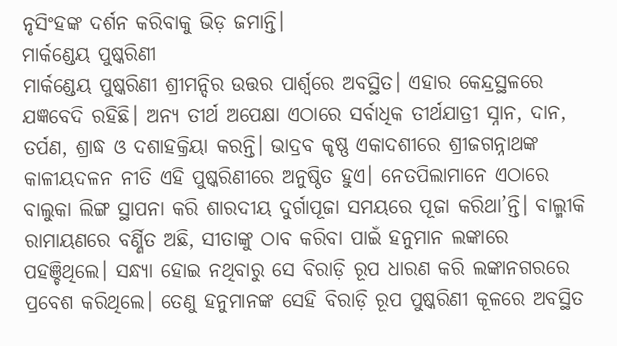ନୃସିଂହଙ୍କ ଦର୍ଶନ କରିବାକୁ ଭିଡ଼ ଜମାନ୍ତି।
ମାର୍କଣ୍ଡେୟ ପୁଷ୍କରିଣୀ
ମାର୍କଣ୍ଡେୟ ପୁଷ୍କରିଣୀ ଶ୍ରୀମନ୍ଦିର ଉତ୍ତର ପାର୍ଶ୍ବରେ ଅବସ୍ଥିତ। ଏହାର କେନ୍ଦ୍ରସ୍ଥଳରେ ଯଜ୍ଞବେଦି ରହିଛି। ଅନ୍ୟ ତୀର୍ଥ ଅପେକ୍ଷା ଏଠାରେ ସର୍ବାଧିକ ତୀର୍ଥଯାତ୍ରୀ ସ୍ନାନ, ଦାନ, ତର୍ପଣ, ଶ୍ରାଦ୍ଧ ଓ ଦଶାହକ୍ରିୟା କରନ୍ତି। ଭାଦ୍ରବ କୃଷ୍ଣ ଏକାଦଶୀରେ ଶ୍ରୀଜଗନ୍ନାଥଙ୍କ କାଳୀୟଦଳନ ନୀତି ଏହି ପୁଷ୍କରିଣୀରେ ଅନୁଷ୍ଠିତ ହୁଏ। ନେତପିଲାମାନେ ଏଠାରେ ବାଲୁକା ଲିଙ୍ଗ ସ୍ଥାପନା କରି ଶାରଦୀୟ ଦୁର୍ଗାପୂଜା ସମୟରେ ପୂଜା କରିଥା’ନ୍ତି। ବାଲ୍ମୀକି ରାମାୟଣରେ ବର୍ଣ୍ଣିତ ଅଛି, ସୀତାଙ୍କୁ ଠାବ କରିବା ପାଇଁ ହନୁମାନ ଲଙ୍କାରେ ପହଞ୍ଚିଥିଲେ। ସନ୍ଧ୍ୟା ହୋଇ ନଥିବାରୁ ସେ ବିରାଡ଼ି ରୂପ ଧାରଣ କରି ଲଙ୍କାନଗରରେ ପ୍ରବେଶ କରିଥିଲେ। ତେଣୁ ହନୁମାନଙ୍କ ସେହି ବିରାଡ଼ି ରୂପ ପୁଷ୍କରିଣୀ କୂଳରେ ଅବସ୍ଥିତ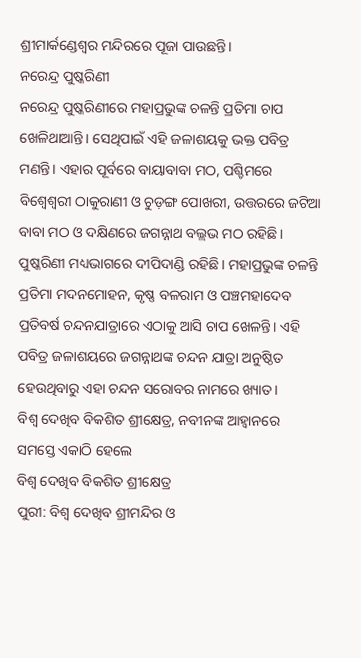ଶ୍ରୀମାର୍କଣ୍ଡେଶ୍ୱର ମନ୍ଦିରରେ ପୂଜା ପାଉଛନ୍ତି।
ନରେନ୍ଦ୍ର ପୁଷ୍କରିଣୀ
ନରେନ୍ଦ୍ର ପୁଷ୍କରିଣୀରେ ମହାପ୍ରଭୁଙ୍କ ଚଳନ୍ତି ପ୍ରତିମା ଚାପ ଖେଳିଥାଆନ୍ତି। ସେଥିପାଇଁ ଏହି ଜଳାଶୟକୁ ଭକ୍ତ ପବିତ୍ର ମଣନ୍ତି। ଏହାର ପୂର୍ବରେ ବାୟାବାବା ମଠ, ପଶ୍ଚିମରେ ବିଶ୍ୱେଶ୍ୱରୀ ଠାକୁରାଣୀ ଓ ଚୁଡ଼ଙ୍ଗ ପୋଖରୀ, ଉତ୍ତରରେ ଜଟିଆ ବାବା ମଠ ଓ ଦକ୍ଷିଣରେ ଜଗନ୍ନାଥ ବଲ୍ଲଭ ମଠ ରହିଛି। ପୁଷ୍କରିଣୀ ମଧ୍ୟଭାଗରେ ଦୀପିଦାଣ୍ଡି ରହିଛି। ମହାପ୍ରଭୁଙ୍କ ଚଳନ୍ତି ପ୍ରତିମା ମଦନମୋହନ, କୃଷ୍ଣ ବଳରାମ ଓ ପଞ୍ଚମହାଦେବ ପ୍ରତିବର୍ଷ ଚନ୍ଦନଯାତ୍ରାରେ ଏଠାକୁ ଆସି ଚାପ ଖେଳନ୍ତି। ଏହି ପବିତ୍ର ଜଳାଶୟରେ ଜଗନ୍ନାଥଙ୍କ ଚନ୍ଦନ ଯାତ୍ରା ଅନୁଷ୍ଠିତ ହେଉଥିବାରୁ ଏହା ଚନ୍ଦନ ସରୋବର ନାମରେ ଖ୍ୟାତ।
ବିଶ୍ବ ଦେଖିବ ବିକଶିତ ଶ୍ରୀକ୍ଷେତ୍ର, ନବୀନଙ୍କ ଆହ୍ୱାନରେ ସମସ୍ତେ ଏକାଠି ହେଲେ
ବିଶ୍ବ ଦେଖିବ ବିକଶିତ ଶ୍ରୀକ୍ଷେତ୍ର
ପୁରୀ: ବିଶ୍ବ ଦେଖିବ ଶ୍ରୀମନ୍ଦିର ଓ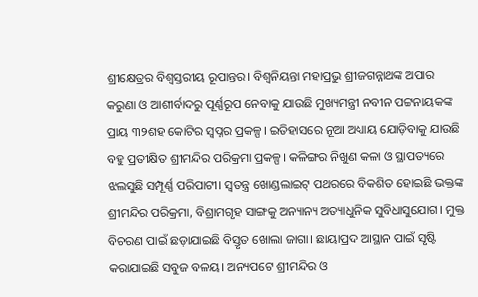ଶ୍ରୀକ୍ଷେତ୍ରର ବିଶ୍ବସ୍ତରୀୟ ରୂପାନ୍ତର। ବିଶ୍ବନିୟନ୍ତା ମହାପ୍ରଭୁ ଶ୍ରୀଜଗନ୍ନାଥଙ୍କ ଅପାର କରୁଣା ଓ ଆଶୀର୍ବାଦରୁ ପୂର୍ଣ୍ଣରୂପ ନେବାକୁ ଯାଉଛି ମୁଖ୍ୟମନ୍ତ୍ରୀ ନବୀନ ପଟ୍ଟନାୟକଙ୍କ ପ୍ରାୟ ୩୨ଶହ କୋଟିର ସ୍ବପ୍ନର ପ୍ରକଳ୍ପ। ଇତିହାସରେ ନୂଆ ଅଧ୍ୟାୟ ଯୋଡ଼ିବାକୁ ଯାଉଛି ବହୁ ପ୍ରତୀକ୍ଷିତ ଶ୍ରୀମନ୍ଦିର ପରିକ୍ରମା ପ୍ରକଳ୍ପ। କଳିଙ୍ଗର ନିଖୁଣ କଳା ଓ ସ୍ଥାପତ୍ୟରେ ଝଲସୁଛି ସମ୍ପୂର୍ଣ୍ଣ ପରିପାଟୀ। ସ୍ବତନ୍ତ୍ର ଖୋଣ୍ଡଲାଇଟ୍ ପଥରରେ ବିକଶିତ ହୋଇଛି ଭକ୍ତଙ୍କ ଶ୍ରୀମନ୍ଦିର ପରିକ୍ରମା, ବିଶ୍ରାମଗୃହ ସାଙ୍ଗକୁ ଅନ୍ୟାନ୍ୟ ଅତ୍ୟାଧୁନିକ ସୁବିଧାସୁଯୋଗ। ମୁକ୍ତ ବିଚରଣ ପାଇଁ ଛଡ଼ାଯାଇଛି ବିସ୍ତୃତ ଖୋଲା ଜାଗା। ଛାୟାପ୍ରଦ ଆସ୍ଥାନ ପାଇଁ ସୃଷ୍ଟି କରାଯାଇଛି ସବୁଜ ବଳୟ। ଅନ୍ୟପଟେ ଶ୍ରୀମନ୍ଦିର ଓ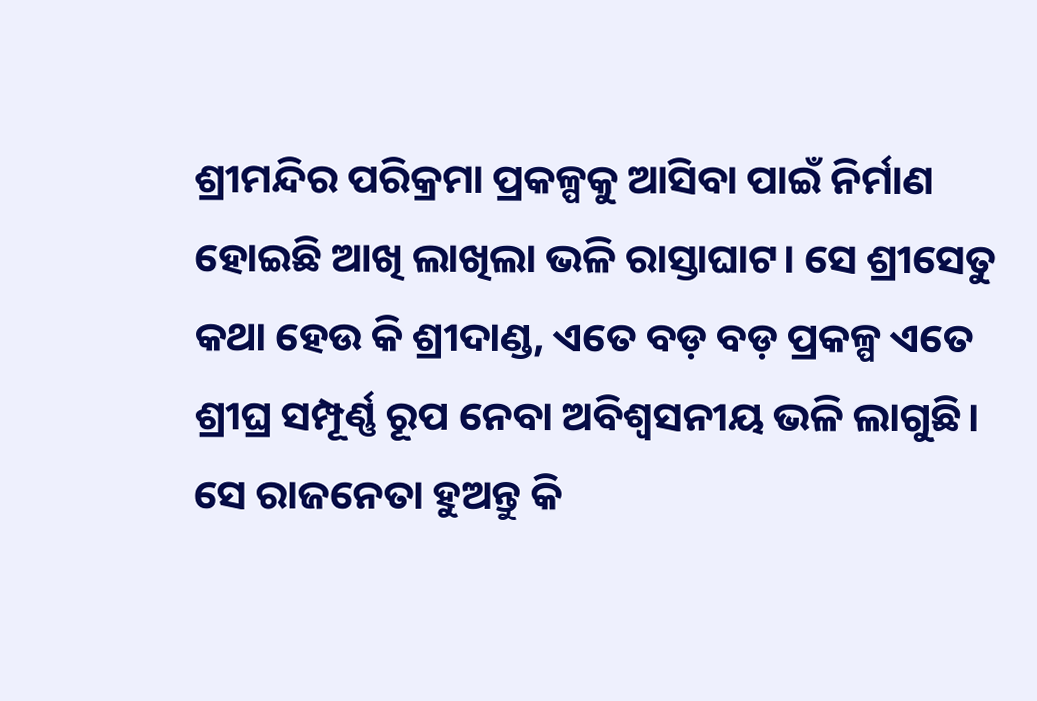ଶ୍ରୀମନ୍ଦିର ପରିକ୍ରମା ପ୍ରକଳ୍ପକୁ ଆସିବା ପାଇଁ ନିର୍ମାଣ ହୋଇଛି ଆଖି ଲାଖିଲା ଭଳି ରାସ୍ତାଘାଟ। ସେ ଶ୍ରୀସେତୁ କଥା ହେଉ କି ଶ୍ରୀଦାଣ୍ଡ, ଏତେ ବଡ଼ ବଡ଼ ପ୍ରକଳ୍ପ ଏତେ ଶ୍ରୀଘ୍ର ସମ୍ପୂର୍ଣ୍ଣ ରୂପ ନେବା ଅବିଶ୍ବସନୀୟ ଭଳି ଲାଗୁଛି। ସେ ରାଜନେତା ହୁଅନ୍ତୁ କି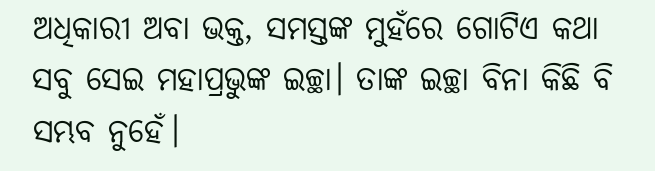ଅଧିକାରୀ ଅବା ଭକ୍ତ, ସମସ୍ତଙ୍କ ମୁହଁରେ ଗୋଟିଏ କଥା ସବୁ ସେଇ ମହାପ୍ରଭୁଙ୍କ ଇଚ୍ଛା। ତାଙ୍କ ଇଚ୍ଛା ବିନା କିଛି ବି ସମ୍ଭବ ନୁହେଁ।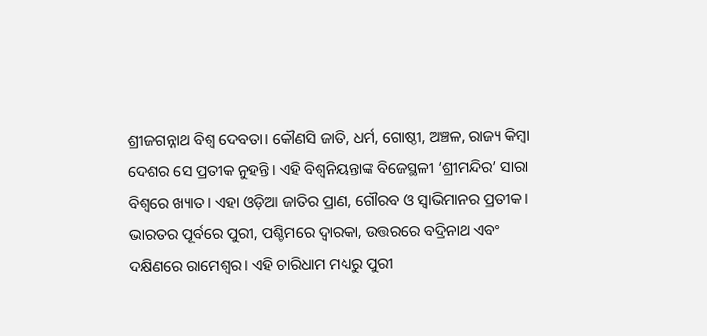ଶ୍ରୀଜଗନ୍ନାଥ ବିଶ୍ୱ ଦେବତା। କୌଣସି ଜାତି, ଧର୍ମ, ଗୋଷ୍ଠୀ, ଅଞ୍ଚଳ, ରାଜ୍ୟ କିମ୍ବା ଦେଶର ସେ ପ୍ରତୀକ ନୁହନ୍ତି। ଏହି ବିଶ୍ୱନିୟନ୍ତାଙ୍କ ବିଜେସ୍ଥଳୀ ‘ଶ୍ରୀମନ୍ଦିର’ ସାରା ବିଶ୍ୱରେ ଖ୍ୟାତ। ଏହା ଓଡ଼ିଆ ଜାତିର ପ୍ରାଣ, ଗୌରବ ଓ ସ୍ୱାଭିମାନର ପ୍ରତୀକ। ଭାରତର ପୂର୍ବରେ ପୁରୀ, ପଶ୍ଚିମରେ ଦ୍ୱାରକା, ଉତ୍ତରରେ ବଦ୍ରିନାଥ ଏବଂ ଦକ୍ଷିଣରେ ରାମେଶ୍ୱର। ଏହି ଚାରିଧାମ ମଧ୍ୟରୁ ପୁରୀ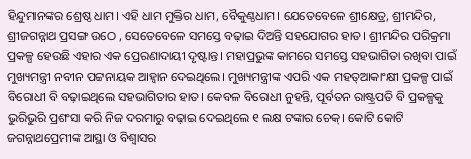ହିନ୍ଦୁମାନଙ୍କର ଶ୍ରେଷ୍ଠ ଧାମ। ଏହି ଧାମ ମୁକ୍ତିର ଧାମ, ବୈକୁଣ୍ଠଧାମ। ଯେତେବେଳେ ଶ୍ରୀକ୍ଷେତ୍ର, ଶ୍ରୀମନ୍ଦିର, ଶ୍ରୀଜଗନ୍ନାଥ ପ୍ରସଙ୍ଗ ଉଠେ , ସେତେବେଳେ ସମସ୍ତେ ବଢ଼ାଇ ଦିଅନ୍ତି ସହଯୋଗର ହାତ। ଶ୍ରୀମନ୍ଦିର ପରିକ୍ରମା ପ୍ରକଳ୍ପ ହେଉଛି ଏହାର ଏକ ପ୍ରେରଣାଦାୟୀ ଦୃଷ୍ଟାନ୍ତ। ମହାପ୍ରଭୁଙ୍କ କାମରେ ସମସ୍ତେ ସହଭାଗିତା ରଖିବା ପାଇଁ ମୁଖ୍ୟମନ୍ତ୍ରୀ ନବୀନ ପଟ୍ଟନାୟକ ଆହ୍ୱାନ ଦେଇଥିଲେ। ମୁଖ୍ୟମନ୍ତ୍ରୀଙ୍କ ଏପରି ଏକ ମହତ୍ଆକାଂକ୍ଷୀ ପ୍ରକଳ୍ପ ପାଇଁ ବିରୋଧୀ ବି ବଢ଼ାଇଥିଲେ ସହଭାଗିତାର ହାତ। କେବଳ ବିରୋଧୀ ନୁହନ୍ତି, ପୂର୍ବତନ ରାଷ୍ଟ୍ରପତି ବି ପ୍ରକଳ୍ପକୁ ଭୁରିଭୁରି ପ୍ରଶଂସା କରି ନିଜ ଦରମାରୁ ବଢ଼ାଇ ଦେଇଥିଲେ ୧ ଲକ୍ଷ ଟଙ୍କାର ଚେକ୍। କୋଟି କୋଟି ଜଗନ୍ନାଥପ୍ରେମୀଙ୍କ ଆସ୍ଥା ଓ ବିଶ୍ୱାସର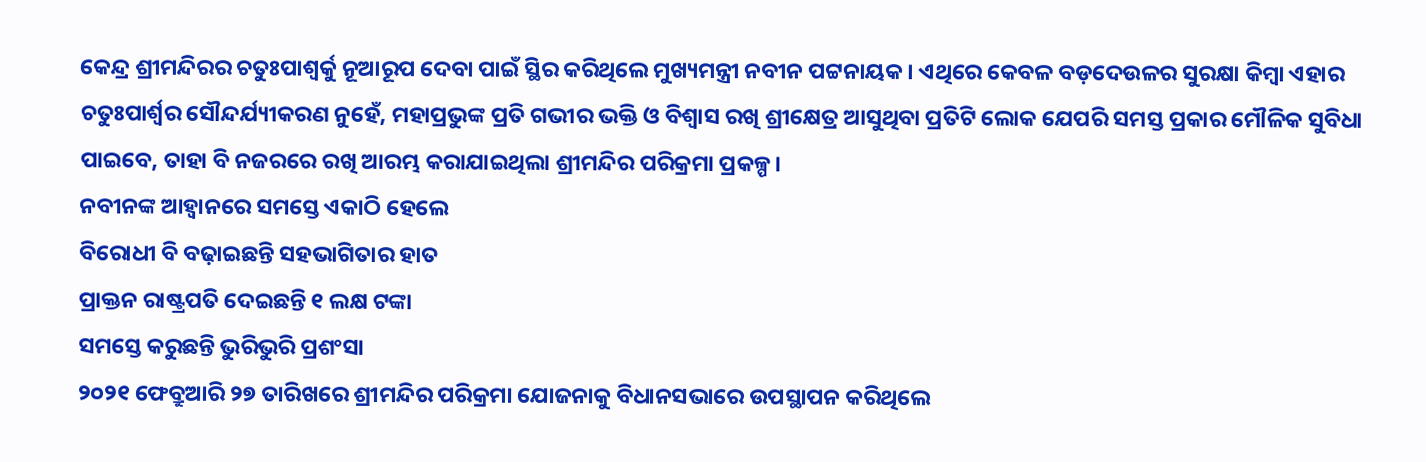କେନ୍ଦ୍ର ଶ୍ରୀମନ୍ଦିରର ଚତୁଃପାଶ୍ୱର୍କୁ ନୂଆରୂପ ଦେବା ପାଇଁ ସ୍ଥିର କରିଥିଲେ ମୁଖ୍ୟମନ୍ତ୍ରୀ ନବୀନ ପଟ୍ଟନାୟକ। ଏଥିରେ କେବଳ ବଡ଼ଦେଉଳର ସୁରକ୍ଷା କିମ୍ବା ଏହାର ଚତୁଃପାର୍ଶ୍ୱର ସୌନ୍ଦର୍ଯ୍ୟୀକରଣ ନୁହେଁ, ମହାପ୍ରଭୁଙ୍କ ପ୍ରତି ଗଭୀର ଭକ୍ତି ଓ ବିଶ୍ୱାସ ରଖି ଶ୍ରୀକ୍ଷେତ୍ର ଆସୁଥିବା ପ୍ରତିଟି ଲୋକ ଯେପରି ସମସ୍ତ ପ୍ରକାର ମୌଳିକ ସୁବିଧା ପାଇବେ, ତାହା ବି ନଜରରେ ରଖି ଆରମ୍ଭ କରାଯାଇଥିଲା ଶ୍ରୀମନ୍ଦିର ପରିକ୍ରମା ପ୍ରକଳ୍ପ।
ନବୀନଙ୍କ ଆହ୍ୱାନରେ ସମସ୍ତେ ଏକାଠି ହେଲେ
ବିରୋଧୀ ବି ବଢ଼ାଇଛନ୍ତି ସହଭାଗିତାର ହାତ
ପ୍ରାକ୍ତନ ରାଷ୍ଟ୍ରପତି ଦେଇଛନ୍ତି ୧ ଲକ୍ଷ ଟଙ୍କା
ସମସ୍ତେ କରୁଛନ୍ତି ଭୁରିଭୁରି ପ୍ରଶଂସା
୨୦୨୧ ଫେବ୍ରୁଆରି ୨୭ ତାରିଖରେ ଶ୍ରୀମନ୍ଦିର ପରିକ୍ରମା ଯୋଜନାକୁ ବିଧାନସଭାରେ ଉପସ୍ଥାପନ କରିଥିଲେ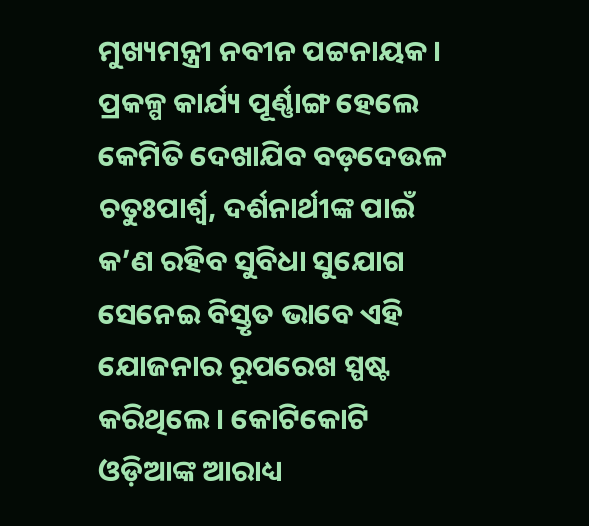ମୁଖ୍ୟମନ୍ତ୍ରୀ ନବୀନ ପଟ୍ଟନାୟକ। ପ୍ରକଳ୍ପ କାର୍ଯ୍ୟ ପୂର୍ଣ୍ଣାଙ୍ଗ ହେଲେ କେମିତି ଦେଖାଯିବ ବଡ଼ଦେଉଳ ଚତୁଃପାର୍ଶ୍ବ, ଦର୍ଶନାର୍ଥୀଙ୍କ ପାଇଁ କ’ଣ ରହିବ ସୁବିଧା ସୁଯୋଗ ସେନେଇ ବିସ୍ତୃତ ଭାବେ ଏହି ଯୋଜନାର ରୂପରେଖ ସ୍ପଷ୍ଟ କରିଥିଲେ। କୋଟିକୋଟି ଓଡ଼ିଆଙ୍କ ଆରାଧ୍ୟ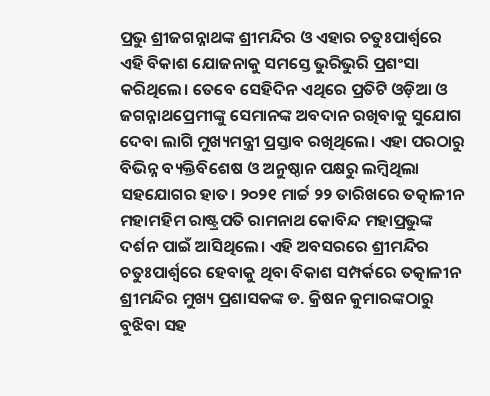ପ୍ରଭୁ ଶ୍ରୀଜଗନ୍ନାଥଙ୍କ ଶ୍ରୀମନ୍ଦିର ଓ ଏହାର ଚତୁଃପାର୍ଶ୍ବରେ ଏହି ବିକାଶ ଯୋଜନାକୁ ସମସ୍ତେ ଭୁରିଭୁରି ପ୍ରଶଂସା କରିଥିଲେ। ତେବେ ସେହିଦିନ ଏଥିରେ ପ୍ରତିଟି ଓଡ଼ିଆ ଓ ଜଗନ୍ନାଥପ୍ରେମୀଙ୍କୁ ସେମାନଙ୍କ ଅବଦାନ ରଖିବାକୁ ସୁଯୋଗ ଦେବା ଲାଗି ମୁଖ୍ୟମନ୍ତ୍ରୀ ପ୍ରସ୍ତାବ ରଖିଥିଲେ। ଏହା ପରଠାରୁ ବିଭିନ୍ନ ବ୍ୟକ୍ତିବିଶେଷ ଓ ଅନୁଷ୍ଠାନ ପକ୍ଷରୁ ଲମ୍ବିଥିଲା ସହଯୋଗର ହାତ। ୨୦୨୧ ମାର୍ଚ୍ଚ ୨୨ ତାରିଖରେ ତତ୍କାଳୀନ ମହାମହିମ ରାଷ୍ଟ୍ରପତି ରାମନାଥ କୋବିନ୍ଦ ମହାପ୍ରଭୁଙ୍କ ଦର୍ଶନ ପାଇଁ ଆସିଥିଲେ। ଏହି ଅବସରରେ ଶ୍ରୀମନ୍ଦିର ଚତୁଃପାର୍ଶ୍ବରେ ହେବାକୁ ଥିବା ବିକାଶ ସମ୍ପର୍କରେ ତତ୍କାଳୀନ ଶ୍ରୀମନ୍ଦିର ମୁଖ୍ୟ ପ୍ରଶାସକଙ୍କ ଡ. କ୍ରିଷନ କୁମାରଙ୍କଠାରୁ ବୁଝିବା ସହ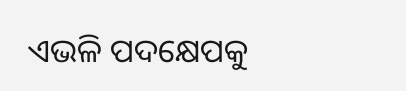ଏଭଳି ପଦକ୍ଷେପକୁ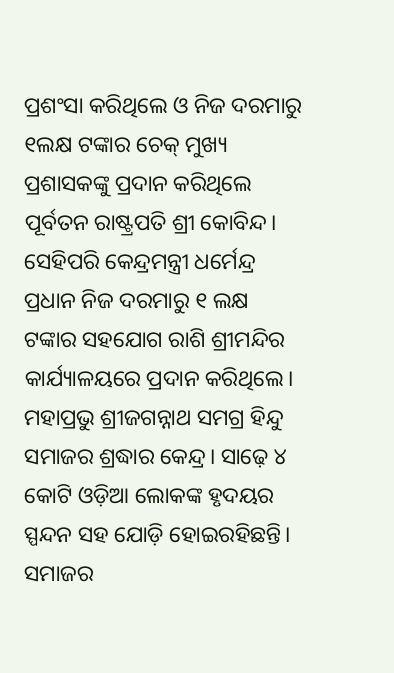ପ୍ରଶଂସା କରିଥିଲେ ଓ ନିଜ ଦରମାରୁ ୧ଲକ୍ଷ ଟଙ୍କାର ଚେକ୍ ମୁଖ୍ୟ ପ୍ରଶାସକଙ୍କୁ ପ୍ରଦାନ କରିଥିଲେ ପୂର୍ବତନ ରାଷ୍ଟ୍ରପତି ଶ୍ରୀ କୋବିନ୍ଦ। ସେହିପରି କେନ୍ଦ୍ରମନ୍ତ୍ରୀ ଧର୍ମେନ୍ଦ୍ର ପ୍ରଧାନ ନିଜ ଦରମାରୁ ୧ ଲକ୍ଷ ଟଙ୍କାର ସହଯୋଗ ରାଶି ଶ୍ରୀମନ୍ଦିର କାର୍ଯ୍ୟାଳୟରେ ପ୍ରଦାନ କରିଥିଲେ। ମହାପ୍ରଭୁ ଶ୍ରୀଜଗନ୍ନାଥ ସମଗ୍ର ହିନ୍ଦୁ ସମାଜର ଶ୍ରଦ୍ଧାର କେନ୍ଦ୍ର। ସାଢ଼େ ୪ କୋଟି ଓଡ଼ିଆ ଲୋକଙ୍କ ହୃଦୟର ସ୍ପନ୍ଦନ ସହ ଯୋଡ଼ି ହୋଇରହିଛନ୍ତି। ସମାଜର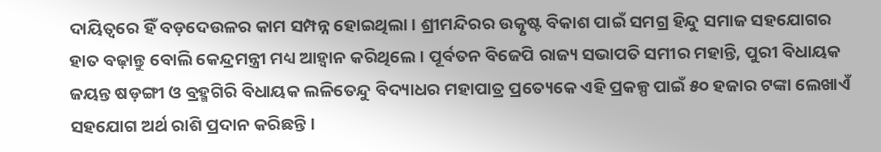ଦାୟିତ୍ୱରେ ହିଁ ବଡ଼ଦେଉଳର କାମ ସମ୍ପନ୍ନ ହୋଇଥିଲା। ଶ୍ରୀମନ୍ଦିରର ଉତ୍କୃଷ୍ଟ ବିକାଶ ପାଇଁ ସମଗ୍ର ହିନ୍ଦୁ ସମାଜ ସହଯୋଗର ହାତ ବଢ଼ାନ୍ତୁ ବୋଲି କେନ୍ଦ୍ରମନ୍ତ୍ରୀ ମଧ୍ୟ ଆହ୍ୱାନ କରିଥିଲେ। ପୂର୍ବତନ ବିଜେପି ରାଜ୍ୟ ସଭାପତି ସମୀର ମହାନ୍ତି, ପୁରୀ ବିଧାୟକ ଜୟନ୍ତ ଷଡ଼ଙ୍ଗୀ ଓ ବ୍ରହ୍ମଗିରି ବିଧାୟକ ଲଳିତେନ୍ଦୁ ବିଦ୍ୟାଧର ମହାପାତ୍ର ପ୍ରତ୍ୟେକେ ଏହି ପ୍ରକଳ୍ପ ପାଇଁ ୫୦ ହଜାର ଟଙ୍କା ଲେଖାଏଁ ସହଯୋଗ ଅର୍ଥ ରାଶି ପ୍ରଦାନ କରିଛନ୍ତି।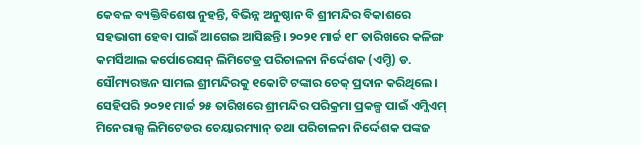କେବଳ ବ୍ୟକ୍ତିବିଶେଷ ନୁହନ୍ତି, ବିଭିନ୍ନ ଅନୁଷ୍ଠାନ ବି ଶ୍ରୀମନ୍ଦିର ବିକାଶରେ ସହଭାଗୀ ହେବା ପାଇଁ ଆଗେଇ ଆସିଛନ୍ତି। ୨୦୨୧ ମାର୍ଚ୍ଚ ୧୮ ତାରିଖରେ କଳିଙ୍ଗ କମର୍ସିଆଲ କର୍ପୋରେସନ୍ ଲିମିଟେଡ୍ର ପରିଚାଳନା ନିର୍ଦ୍ଦେଶକ (ଏମ୍ଡି) ଡ. ସୌମ୍ୟରଞ୍ଜନ ସାମଲ ଶ୍ରୀମନ୍ଦିରକୁ ୧କୋଟି ଟଙ୍କାର ଚେକ୍ ପ୍ରଦାନ କରିଥିଲେ। ସେହିପରି ୨୦୨୧ ମାର୍ଚ୍ଚ ୨୫ ତାରିଖରେ ଶ୍ରୀମନ୍ଦିର ପରିକ୍ରମା ପ୍ରକଳ୍ପ ପାଇଁ ଏମ୍ଜିଏମ୍ ମିନେରାଲ୍ସ ଲିମିଟେଡର ଚେୟାରମ୍ୟାନ୍ ତଥା ପରିଚାଳନା ନିର୍ଦ୍ଦେଶକ ପଙ୍କଜ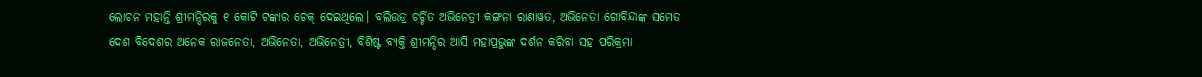ଲୋଚନ ମହାନ୍ତି ଶ୍ରୀମନ୍ଦିରକୁ ୧ କୋଟି ଟଙ୍କାର ଚେକ୍ ଦେଇଥିଲେ। ବଲିଉଡ୍ର ଚର୍ଚ୍ଚିତ ଅଭିନେତ୍ରୀ କଙ୍ଗନା ରାଣାୱତ, ଅଭିନେତା ଗୋବିନ୍ଦାଙ୍କ ସମେତ ଦେଶ ବିଦେଶର ଅନେକ ରାଜନେତା, ଅଭିନେତା, ଅଭିନେତ୍ରୀ, ବିଶିଷ୍ଟ ବ୍ୟକ୍ତି ଶ୍ରୀମନ୍ଦିର ଆସି ମହାପ୍ରଭୁଙ୍କ ଦର୍ଶନ କରିବା ସହ ପରିକ୍ରମା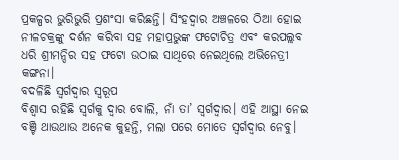ପ୍ରକଳ୍ପର ଭୁରିଭୁରି ପ୍ରଶଂସା କରିଛନ୍ତି। ସିଂହଦ୍ୱାର ଅଞ୍ଚଳରେ ଠିଆ ହୋଇ ନୀଳଚକ୍ରଙ୍କୁ ଦର୍ଶନ କରିବା ସହ ମହାପ୍ରଭୁଙ୍କ ଫଟୋଚିତ୍ର ଏବଂ କରପଲ୍ଲବ ଧରି ଶ୍ରୀମନ୍ଦିର ସହ ଫଟୋ ଉଠାଇ ସାଥିରେ ନେଇଥିଲେ ଅଭିନେତ୍ରୀ କଙ୍ଗନା।
ବଦଳିଛି ସ୍ବର୍ଗଦ୍ବାର ସ୍ବରୂପ
ବିଶ୍ବାସ ରହିଛି ସ୍ବର୍ଗକୁ ଦ୍ବାର ବୋଲି, ନାଁ ତା’ ସ୍ବର୍ଗଦ୍ବାର। ଏହି ଆସ୍ଥା ନେଇ ବଞ୍ଚି ଥାଉଥାଉ ଅନେକ କୁହନ୍ତି, ମଲା ପରେ ମୋତେ ସ୍ବର୍ଗଦ୍ବାର ନେବୁ।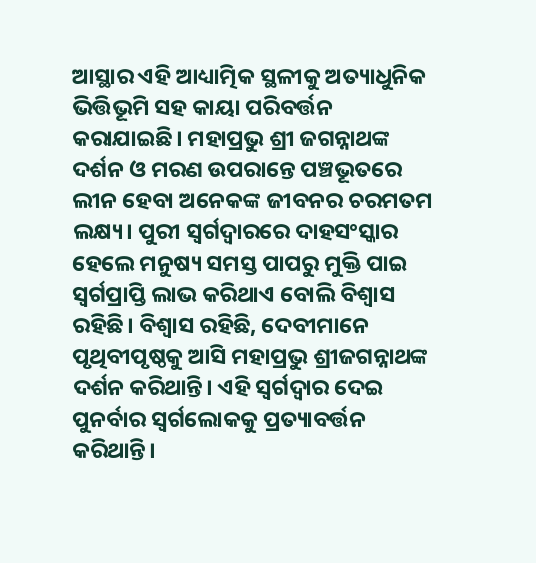ଆସ୍ଥାର ଏହି ଆଧ୍ୟାତ୍ମିକ ସ୍ଥଳୀକୁ ଅତ୍ୟାଧୁନିକ ଭିତ୍ତିଭୂମି ସହ କାୟା ପରିବର୍ତ୍ତନ କରାଯାଇଛି। ମହାପ୍ରଭୁ ଶ୍ରୀ ଜଗନ୍ନାଥଙ୍କ ଦର୍ଶନ ଓ ମରଣ ଉପରାନ୍ତେ ପଞ୍ଚଭୂତରେ ଲୀନ ହେବା ଅନେକଙ୍କ ଜୀବନର ଚରମତମ ଲକ୍ଷ୍ୟ। ପୁରୀ ସ୍ୱର୍ଗଦ୍ୱାରରେ ଦାହସଂସ୍କାର ହେଲେ ମନୁଷ୍ୟ ସମସ୍ତ ପାପରୁ ମୁକ୍ତି ପାଇ ସ୍ୱର୍ଗପ୍ରାପ୍ତି ଲାଭ କରିଥାଏ ବୋଲି ବିଶ୍ବାସ ରହିଛି। ବିଶ୍ବାସ ରହିଛି, ଦେବୀମାନେ ପୃଥିବୀପୃଷ୍ଠକୁ ଆସି ମହାପ୍ରଭୁ ଶ୍ରୀଜଗନ୍ନାଥଙ୍କ ଦର୍ଶନ କରିଥାନ୍ତି। ଏହି ସ୍ୱର୍ଗଦ୍ୱାର ଦେଇ ପୁନର୍ବାର ସ୍ୱର୍ଗଲୋକକୁ ପ୍ରତ୍ୟାବର୍ତ୍ତନ କରିଥାନ୍ତି।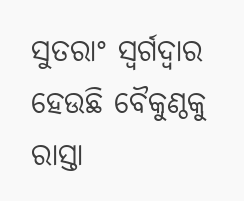ସୁତରାଂ ସ୍ୱର୍ଗଦ୍ୱାର ହେଉଛି ବୈକୁଣ୍ଠକୁ ରାସ୍ତା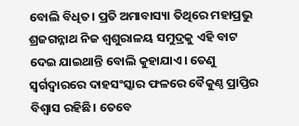ବୋଲି ବିଧିତ। ପ୍ରତି ଅମାବାସ୍ୟା ତିଥିରେ ମହାପ୍ରଭୁ ଶ୍ରଜଗନ୍ନାଥ ନିଜ ଶ୍ୱଶୁରାଳୟ ସମୁଦ୍ରକୁ ଏହି ବାଟ ଦେଇ ଯାଇଥାନ୍ତି ବୋଲି କୁହାଯାଏ। ତେଣୁ ସ୍ୱର୍ଗଦ୍ୱାରରେ ଦାହସଂସ୍କାର ଫଳରେ ବୈକୁଣ୍ଠ ପ୍ରାପ୍ତିର ବିଶ୍ୱାସ ରହିଛି। ତେବେ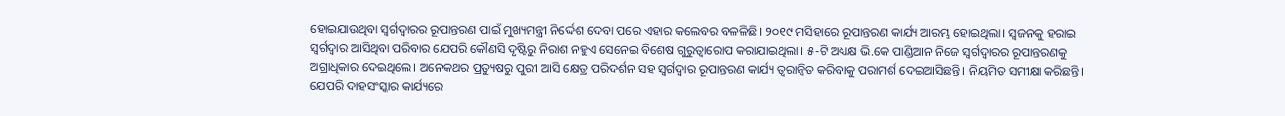ହୋଇଯାଉଥିବା ସ୍ବର୍ଗଦ୍ବାରର ରୂପାନ୍ତରଣ ପାଇଁ ମୁଖ୍ୟମନ୍ତ୍ରୀ ନିର୍ଦ୍ଦେଶ ଦେବା ପରେ ଏହାର କଲେବର ବଳଳିଛି। ୨୦୧୯ ମସିହାରେ ରୂପାନ୍ତରଣ କାର୍ଯ୍ୟ ଆରମ୍ଭ ହୋଇଥିଲା। ସ୍ବଜନକୁ ହରାଇ ସ୍ବର୍ଗଦ୍ବାର ଆସିଥିବା ପରିବାର ଯେପରି କୌଣସି ଦୃଷ୍ଟିରୁ ନିରାଶ ନହୁଏ ସେନେଇ ବିଶେଷ ଗୁରୁତ୍ବାରୋପ କରାଯାଇଥିଲା। ୫-ଟି ଅଧ୍ୟକ୍ଷ ଭି.କେ ପାଣ୍ଡିଆନ ନିଜେ ସ୍ବର୍ଗଦ୍ବାରର ରୂପାନ୍ତରଣକୁ ଅଗ୍ରାଧିକାର ଦେଇଥିଲେ। ଅନେକଥର ପ୍ରତ୍ୟୁଷରୁ ପୁରୀ ଆସି କ୍ଷେତ୍ର ପରିଦର୍ଶନ ସହ ସ୍ବର୍ଗଦ୍ବାର ରୂପାନ୍ତରଣ କାର୍ଯ୍ୟ ତ୍ବରାନ୍ବିତ କରିବାକୁ ପରାମର୍ଶ ଦେଇଆସିଛନ୍ତି। ନିୟମିତ ସମୀକ୍ଷା କରିଛନ୍ତି। ଯେପରି ଦାହସଂସ୍କାର କାର୍ଯ୍ୟରେ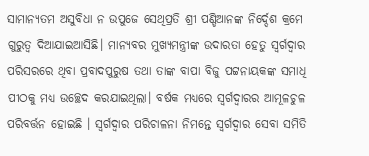ସାମାନ୍ୟତମ ଅସୁବିଧା ନ ଉପୁଜେ ସେଥିପ୍ରତି ଶ୍ରୀ ପଣ୍ଡିଆନଙ୍କ ନିର୍ଦ୍ଦେଶ କ୍ରମେ ଗୁରୁତ୍ବ ଦିଆଯାଇଆସିଛି। ମାନ୍ୟବର ମୁଖ୍ୟମନ୍ତ୍ରୀଙ୍କ ଉଦାରତା ହେତୁ ସ୍ୱର୍ଗଦ୍ୱାର ପରିସରରେ ଥିବା ପ୍ରବାଦପୁରୁଷ ତଥା ତାଙ୍କ ବାପା ବିଜୁ ପଟ୍ଟନାୟକଙ୍କ ସମାଧି ପୀଠକୁ ମଧ୍ୟ ଉଚ୍ଛେଦ କରଯାଇଥିଲା। ବର୍ଷକ ମଧ୍ୟରେ ସ୍ୱର୍ଗଦ୍ୱାରର ଆମୂଳଚୁଳ ପରିବର୍ତ୍ତନ ହୋଇଛି । ସ୍ୱର୍ଗଦ୍ୱାର ପରିଚାଳନା ନିମନ୍ତେ ସ୍ୱର୍ଗଦ୍ୱାର ସେବା ସମିତି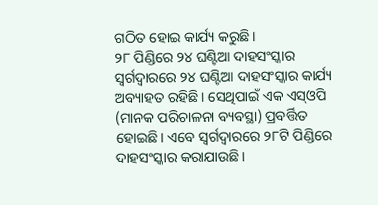ଗଠିତ ହୋଇ କାର୍ଯ୍ୟ କରୁଛି।
୨୮ ପିଣ୍ଡିରେ ୨୪ ଘଣ୍ଟିଆ ଦାହସଂସ୍କାର
ସ୍ବର୍ଗଦ୍ବାରରେ ୨୪ ଘଣ୍ଟିଆ ଦାହସଂସ୍କାର କାର୍ଯ୍ୟ ଅବ୍ୟାହତ ରହିଛି। ସେଥିପାଇଁ ଏକ ଏସ୍ଓପି (ମାନକ ପରିଚାଳନା ବ୍ୟବସ୍ଥା) ପ୍ରବର୍ତ୍ତିତ ହୋଇଛି। ଏବେ ସ୍ୱର୍ଗଦ୍ୱାରରେ ୨୮ଟି ପିଣ୍ଡିରେ ଦାହସଂସ୍କାର କରାଯାଉଛି।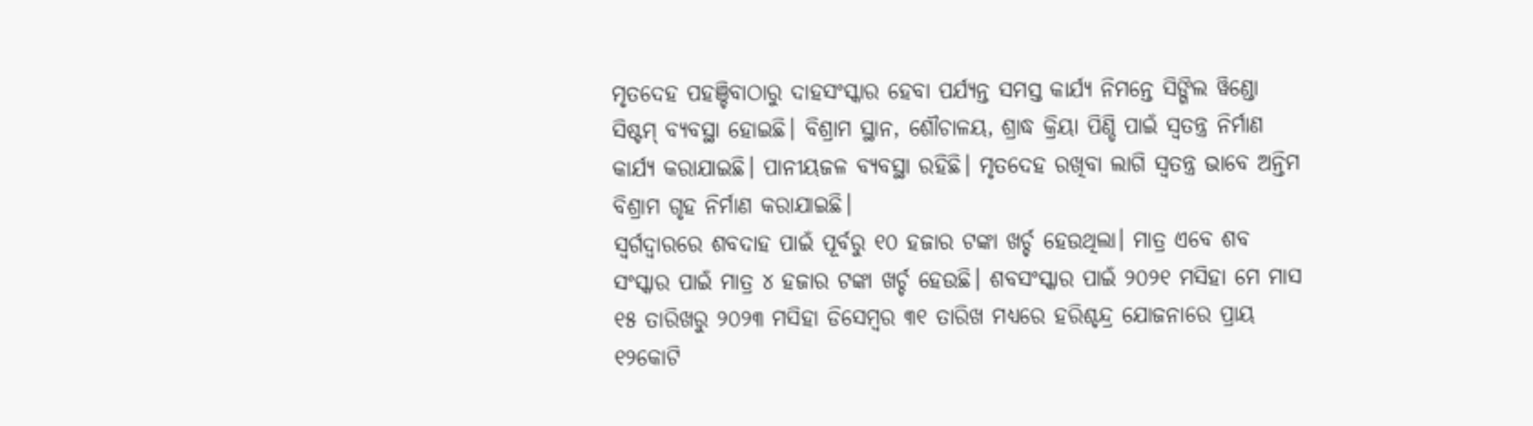ମୃତଦେହ ପହଞ୍ଚିବାଠାରୁ ଦାହସଂସ୍କାର ହେବା ପର୍ଯ୍ୟନ୍ତ ସମସ୍ତ କାର୍ଯ୍ୟ ନିମନ୍ତେ ସିଙ୍ଗିଲ ୱିଣ୍ଡୋ ସିଷ୍ଟମ୍ ବ୍ୟବସ୍ଥା ହୋଇଛି। ବିଶ୍ରାମ ସ୍ଥାନ, ଶୌଚାଳୟ, ଶ୍ରାଦ୍ଧ କ୍ରିୟା ପିଣ୍ଡି ପାଇଁ ସ୍ବତନ୍ତ୍ର ନିର୍ମାଣ କାର୍ଯ୍ୟ କରାଯାଇଛି। ପାନୀୟଜଳ ବ୍ୟବସ୍ଥା ରହିଛି। ମୃତଦେହ ରଖିବା ଲାଗି ସ୍ୱତନ୍ତ୍ର ଭାବେ ଅନ୍ତିମ ବିଶ୍ରାମ ଗୃହ ନିର୍ମାଣ କରାଯାଇଛି।
ସ୍ବର୍ଗଦ୍ବାରରେ ଶବଦାହ ପାଇଁ ପୂର୍ବରୁ ୧୦ ହଜାର ଟଙ୍କା ଖର୍ଚ୍ଚ ହେଉଥିଲା। ମାତ୍ର ଏବେ ଶବ ସଂସ୍କାର ପାଇଁ ମାତ୍ର ୪ ହଜାର ଟଙ୍କା ଖର୍ଚ୍ଚ ହେଉଛି। ଶବସଂସ୍କାର ପାଇଁ ୨୦୨୧ ମସିହା ମେ ମାସ ୧୫ ତାରିଖରୁ ୨୦୨୩ ମସିହା ଡିସେମ୍ବର ୩୧ ତାରିଖ ମଧ୍ୟରେ ହରିଶ୍ଚନ୍ଦ୍ର ଯୋଜନାରେ ପ୍ରାୟ ୧୨କୋଟି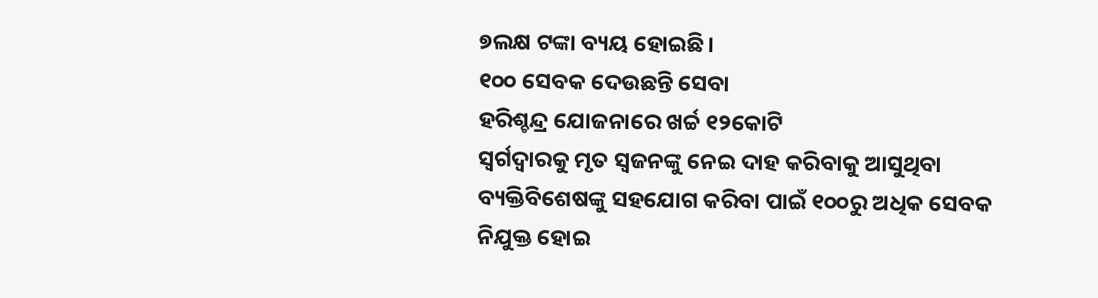୭ଲକ୍ଷ ଟଙ୍କା ବ୍ୟୟ ହୋଇଛି।
୧୦୦ ସେବକ ଦେଉଛନ୍ତି ସେବା
ହରିଶ୍ଚନ୍ଦ୍ର ଯୋଜନାରେ ଖର୍ଚ୍ଚ ୧୨କୋଟି
ସ୍ବର୍ଗଦ୍ବାରକୁ ମୃତ ସ୍ବଜନଙ୍କୁ ନେଇ ଦାହ କରିବାକୁ ଆସୁଥିବା ବ୍ୟକ୍ତିବିଶେଷଙ୍କୁ ସହଯୋଗ କରିବା ପାଇଁ ୧୦୦ରୁ ଅଧିକ ସେବକ ନିଯୁକ୍ତ ହୋଇ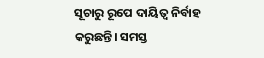ସୂଚାରୁ ରୂପେ ଦାୟିତ୍ବ ନିର୍ବାହ କରୁଛନ୍ତି। ସମସ୍ତ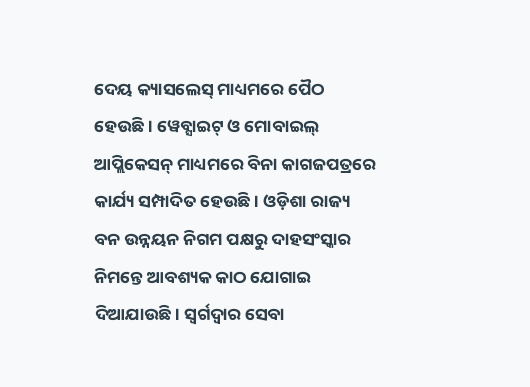ଦେୟ କ୍ୟାସଲେସ୍ ମାଧ୍ୟମରେ ପୈଠ ହେଉଛି । ୱେବ୍ସାଇଟ୍ ଓ ମୋବାଇଲ୍ ଆପ୍ଲିକେସନ୍ ମାଧ୍ୟମରେ ବିନା କାଗଜପତ୍ରରେ କାର୍ଯ୍ୟ ସମ୍ପାଦିତ ହେଉଛି। ଓଡ଼ିଶା ରାଜ୍ୟ ବନ ଉନ୍ନୟନ ନିଗମ ପକ୍ଷରୁ ଦାହସଂସ୍କାର ନିମନ୍ତେ ଆବଶ୍ୟକ କାଠ ଯୋଗାଇ ଦିଆଯାଉଛି। ସ୍ବର୍ଗଦ୍ବାର ସେବା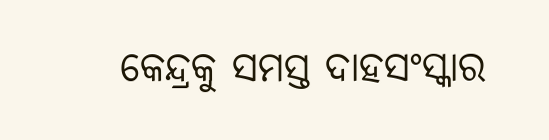କେନ୍ଦ୍ରକୁ ସମସ୍ତ ଦାହସଂସ୍କାର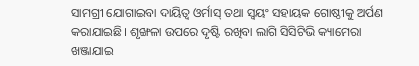ସାମଗ୍ରୀ ଯୋଗାଇବା ଦାୟିତ୍ବ ଓର୍ମାସ୍ ତଥା ସ୍ବୟଂ ସହାୟକ ଗୋଷ୍ଠୀକୁ ଅର୍ପଣ କରାଯାଇଛି। ଶୃଙ୍ଖଳା ଉପରେ ଦୃଷ୍ଟି ରଖିବା ଲାଗି ସିସିଟିଭି କ୍ୟାମେରା ଖଞ୍ଜାଯାଇ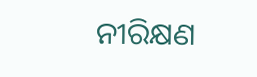ନୀରିକ୍ଷଣ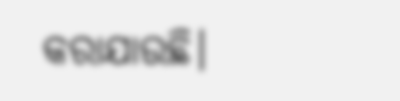କରାଯାଉଛି।